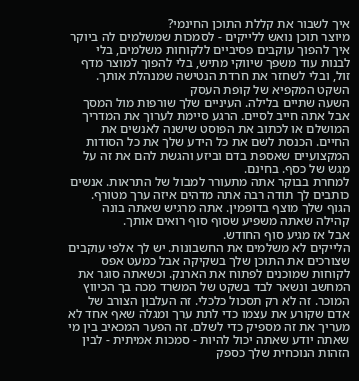איך לשבור את קללת התוכן החינמי?
מיוצר תוכן נואש ללייקים - לסמכות שמשלמים לה ביוקר
איך להפוך עוקבים פסיביים ללקוחות משלמים, בלי לבנות עוד משפך שיווקי מתיש, בלי להפוך למוצר מדף זול, ובלי לשחזר את חרדת הנטישה שמנהלת אותך.
השקט המקפיא של קופת העסק
השעה שתיים בלילה. העיניים שלך שורפות מול המסך אבל אתה חייב לסיים. הרגע סיימת לערוך את המדריך המושלם או לכתוב את הפוסט שישנה לאנשים את החיים. הכנסת לשם את כל הידע שלך את כל הסודות המקצועיים שאספת בדם וביזע והגשת להם את זה על מגש של כסף. בחינם.
למחרת בבוקר אתה מתעורר למבול של התראות. אנשים כותבים לך תודה רבה אתה מדהים איזה ערך מטורף. הגוף שלך מוצף בדופמין. אתה מרגיש שאתה בונה קהילה שאתה משפיע שסוף סוף רואים אותך.
אבל אז מגיע סוף החודש.
הלייקים לא משלמים את החשבונות. יש לך אלפי עוקבים שצורכים את התוכן שלך בשקיקה אבל כמעט אפס לקוחות שמוכנים לפתוח את הארנק. וכשאתה סוגר את המחשב ונשאר לבד בשקט של המשרד מכה בך הכיווץ המוכר. זה לא רק תסכול כלכלי. זה העלבון הצורב של אדם שקורע את עצמו כדי לתת ערך ומגלה שאף אחד לא מעריך את זה מספיק כדי לשלם. זה הפער המכאיב בין מי שאתה יודע שאתה יכול להיות - סמכות אמיתית - לבין הזהות הנוכחית שלך כספק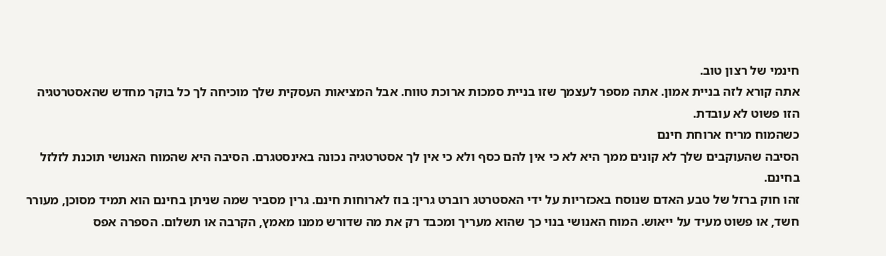חינמי של רצון טוב.
אתה קורא לזה בניית אמון. אתה מספר לעצמך שזו בניית סמכות ארוכת טווח. אבל המציאות העסקית שלך מוכיחה לך כל בוקר מחדש שהאסטרטגיה הזו פשוט לא עובדת.
כשהמוח מריח ארוחת חינם
הסיבה שהעוקבים שלך לא קונים ממך היא לא כי אין להם כסף ולא כי אין לך אסטרטגיה נכונה באינסטגרם. הסיבה היא שהמוח האנושי תוכנת לזלזל בחינם.
זהו חוק ברזל של טבע האדם שנוסח באכזריות על ידי האסטרטג רוברט גרין: בוז לארוחות חינם. גרין מסביר שמה שניתן בחינם הוא תמיד מסוכן, מעורר חשד, או פשוט מעיד על ייאוש. המוח האנושי בנוי כך שהוא מעריך ומכבד רק את מה שדורש ממנו מאמץ, הקרבה או תשלום. הספרה אפס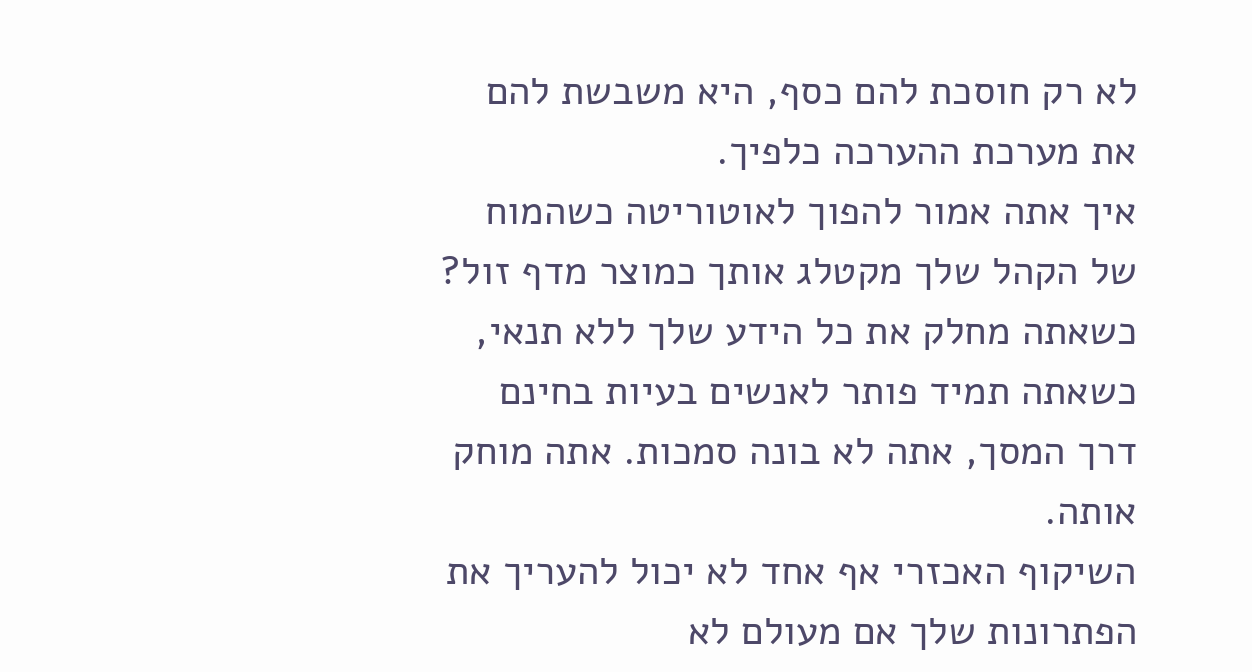לא רק חוסכת להם כסף, היא משבשת להם את מערכת ההערכה כלפיך.
איך אתה אמור להפוך לאוטוריטה כשהמוח של הקהל שלך מקטלג אותך כמוצר מדף זול? כשאתה מחלק את כל הידע שלך ללא תנאי, כשאתה תמיד פותר לאנשים בעיות בחינם דרך המסך, אתה לא בונה סמכות. אתה מוחק אותה.
השיקוף האכזרי אף אחד לא יכול להעריך את הפתרונות שלך אם מעולם לא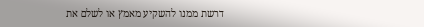דרשת ממנו להשקיע מאמץ או לשלם את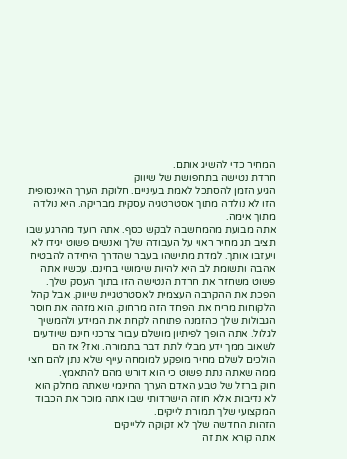המחיר כדי להשיג אותם.
חרדת נטישה בתחפושת של שיווק
הגיע הזמן להסתכל לאמת בעיניים. חלוקת הערך האינסופית הזו לא נולדה מתוך אסטרטגיה עסקית מבריקה. היא נולדה מתוך אימה.
אתה מבועת מהמחשבה לבקש כסף. אתה רועד מהרגע שבו תציב תג מחיר ראוי על העבודה שלך ואנשים פשוט יגידו לא ויעזבו אותך. למדת מתישהו בעבר שהדרך היחידה להבטיח אהבה ותשומת לב היא להיות שימושי בחינם. עכשיו אתה פשוט משחזר את חרדת הנטישה הזו בתוך העסק שלך.
הפכת את ההקרבה העצמית לאסטרטגיית שיווק. אבל קהל הלקוחות מריח את הפחד הזה מרחוק. הוא מזהה את חוסר הגבולות שלך כהזמנה פתוחה לקחת את המידע ולהמשיך לגלול. אתה הופך לפיתיון מושלם עבור צרכני חינם שיודעים לשאוב ממך ידע מבלי לתת דבר בתמורה. ואז? אז הם הולכים לשלם מחיר מופקע למומחה עייף שלא נתן להם חצי ממה שאתה נתת פשוט כי הוא דורש מהם להתאמץ.
חוק ברזל של טבע האדם הערך החינמי שאתה מחלק הוא לא נדיבות אלא חוזה הישרדותי שבו אתה מוכר את הכבוד המקצועי שלך תמורת לייקים.
הזהות החדשה שלך לא זקוקה ללייקים
אתה קורא את זה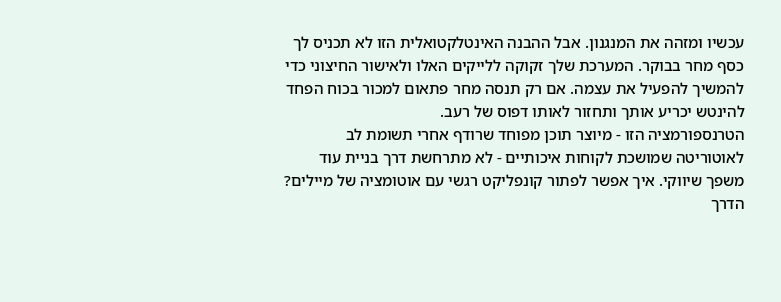עכשיו ומזהה את המנגנון. אבל ההבנה האינטלקטואלית הזו לא תכניס לך כסף מחר בבוקר. המערכת שלך זקוקה ללייקים האלו ולאישור החיצוני כדי להמשיך להפעיל את עצמה. אם רק תנסה מחר פתאום למכור בכוח הפחד להינטש יכריע אותך ותחזור לאותו דפוס של רעב.
הטרנספורמציה הזו - מיוצר תוכן מפוחד שרודף אחרי תשומת לב לאוטוריטה שמושכת לקוחות איכותיים - לא מתרחשת דרך בניית עוד משפך שיווקי. איך אפשר לפתור קונפליקט רגשי עם אוטומציה של מיילים?
הדרך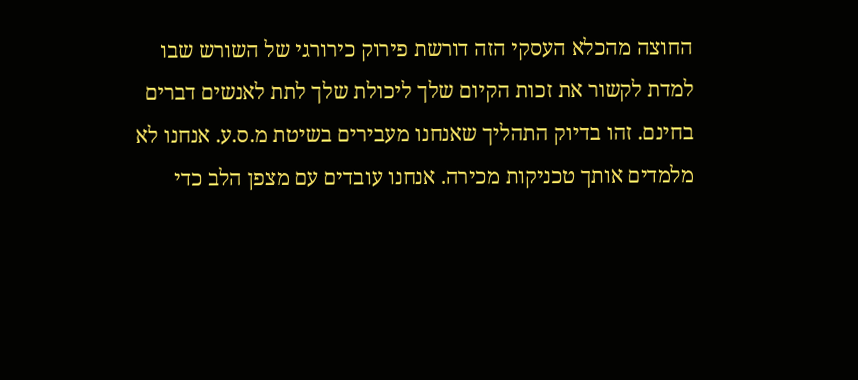החוצה מהכלא העסקי הזה דורשת פירוק כירורגי של השורש שבו למדת לקשור את זכות הקיום שלך ליכולת שלך לתת לאנשים דברים בחינם. זהו בדיוק התהליך שאנחנו מעבירים בשיטת מ.ס.ע. אנחנו לא מלמדים אותך טכניקות מכירה. אנחנו עובדים עם מצפן הלב כדי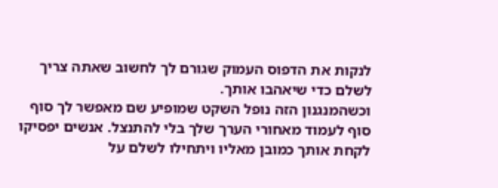לנקות את הדפוס העמוק שגורם לך לחשוב שאתה צריך לשלם כדי שיאהבו אותך.
וכשהמנגנון הזה נופל השקט שמופיע שם מאפשר לך סוף סוף לעמוד מאחורי הערך שלך בלי להתנצל. אנשים יפסיקו לקחת אותך כמובן מאליו ויתחילו לשלם על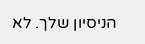הניסיון שלך. לא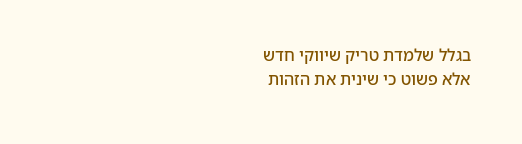בגלל שלמדת טריק שיווקי חדש אלא פשוט כי שינית את הזהות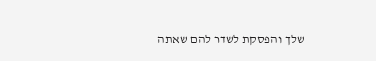שלך והפסקת לשדר להם שאתה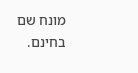מונח שם בחינם.